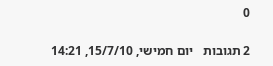0

2 תגובות   יום חמישי, 15/7/10, 14:21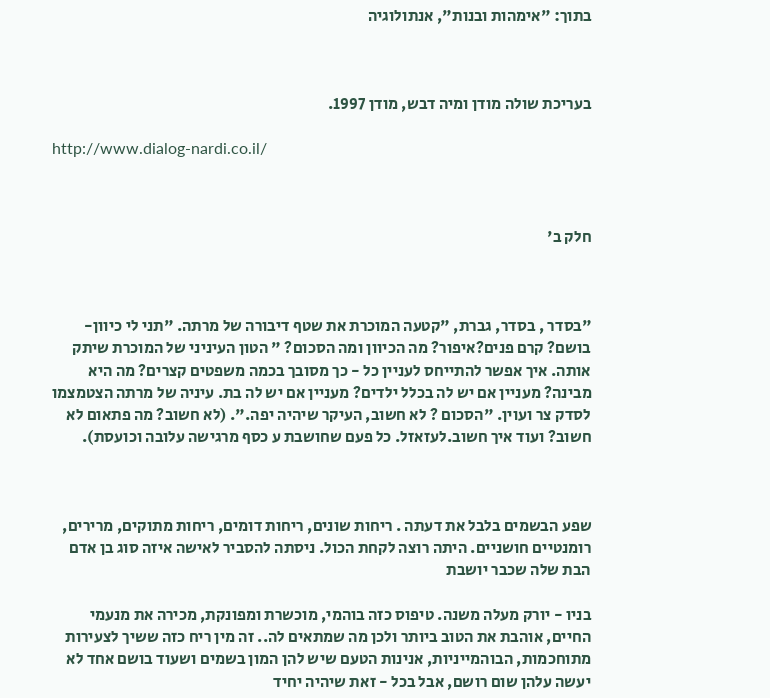בתוך: "אימהות ובנות", אנתולוגיה



בעריכת שולה מודן ומיה דבש, מודן 1997.

http://www.dialog-nardi.co.il/



חלק ב'



"בסדר , בסדר, גברת, "קטעה המוכרת את שטף דיבורה של מרתה. "תני לי כיוון- בושם? קרם פנים?איפור? מה הכיוון ומה הסכום? " הטון העיניני של המוכרת שיתק אותה. איך אפשר להתייחס לעניין כל - כך מסובך בכמה משפטים קצרים? מה היא מבינה? מעניין אם יש לה בכלל ילדים? מעניין אם יש לה בת. עיניה של מרתה הצטמצמו לסדק צר ועוין. "הסכום ? לא חשוב, העיקר שיהיה יפה.". (לא חשוב? מה פתאום לא חשוב? ועוד איך חשוב.לעזאזל. כל פעם שחושבת ע כסף מרגישה עלובה וכועסת).



שפע הבשמים בלבל את דעתה . ריחות שונים, ריחות דומים, ריחות מתוקים, מרירים, רומנטיים חושניים. היתה רוצה לקחת הכול. ניסתה להסביר לאישה איזה סוג בן אדם הבת שלה שכבר יושבת

בניו - יורק מעלה משנה. טיפוס כזה בוהמי, מוכשרת ומפונקת, מכירה את מנעמי החיים, אוהבת את הטוב ביותר ולכן מה שמתאים לה.. זה מין ריח כזה ששיך לצעירות מתוחכמות, הבוהמייניות, אנינות הטעם שיש להן המון בשמים ושעוד בושם אחד לא יעשה עלהן שום רושם, אבל בכל - זאת שיהיה יחיד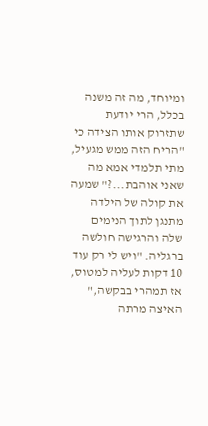ומיוחד, מה זה משנה בכלל, הרי יודעת שתזרוק אותו הצידה כי "הריח הזה ממש מגעיל, מתי תלמדי אמא מה שאני אוהבת...?" שמעה את קולה של הילדה מתנגן לתוך הנימים שלה והרגישה חולשה ברגליה. "ויש לי רק עוד 10 דקות לעליה למטוס, אז תמהרי בבקשה," האיצה מרתה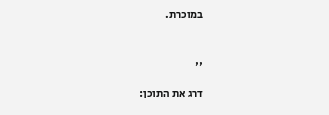במוכרת.



''

דרג את התוכן: